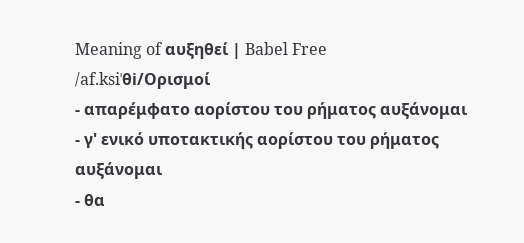Meaning of αυξηθεί | Babel Free
/af.ksiˈθi/Ορισμοί
- απαρέμφατο αορίστου του ρήματος αυξάνομαι
- γ' ενικό υποτακτικής αορίστου του ρήματος αυξάνομαι
- θα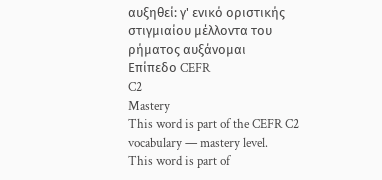αυξηθεί: γ' ενικό οριστικής στιγμιαίου μέλλοντα του ρήματος αυξάνομαι
Επίπεδο CEFR
C2
Mastery
This word is part of the CEFR C2 vocabulary — mastery level.
This word is part of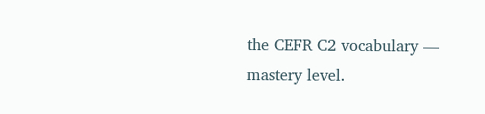the CEFR C2 vocabulary — mastery level.